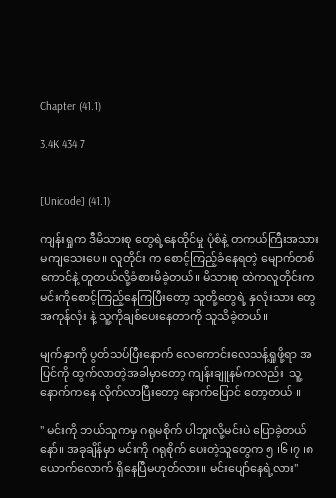Chapter (41.1)

3.4K 434 7


[Unicode] (41.1)

ကျန်းရှုက ဒီမိသားစု တွေရဲ့နေထိုင်မှု ပုံစံနဲ့ တကယ်ကြီးအသားမကျသေးပေ။ လူတိုင်း က စောင့်ကြည့်ခံနေရတဲ့ မျောက်တစ်ကောင်နဲ့ တူတယ်လို့ခံစားမိခဲ့တယ်။ မိသားစု ထဲကလူတိုင်းက မင်းကိုစောင့်ကြည့်နေကြပြီးတော့ သူတို့တွေရဲ့ နှလုံးသား တွေအကုန်လုံး နဲ့ သူ့ကိုချစ်ပေးနေတာကို သူသိခဲ့တယ်။

မျက်နှာကို ပွတ်သပ်ပြီးနောက် လေကောင်းလေသန့်ရှုဖို့ရာ အပြင်ကို ထွက်လာတဲ့အခါမှာတော့ ကျန်းချူနမ်ကလည်း  သူ့နောက်ကနေ လိုက်လာပြီးတော့ နောက်ပြောင် တော့တယ် ။

" မင်းကို ဘယ်သူကမှ ဂရုမစိုက် ပါဘူးလို့မင်းပဲ ပြောခဲ့တယ်နော်။ အခုချိန်မှာ မင်းကို ဂရုစိုက် ပေးတဲ့သူတွေက ၅ ၊၆ ၊၇ ၊၈ ယောက်လောက် ရှိနေပြီမဟုတ်လား။ မင်းပျော်နေရဲ့လား''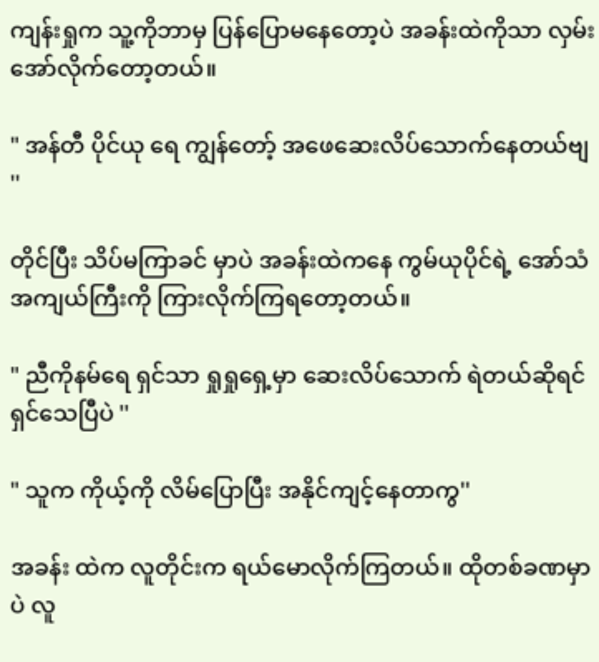ကျန်းရှုက သူ့ကိုဘာမှ ပြန်ပြောမနေတော့ပဲ အခန်းထဲကိုသာ လှမ်းအော်လိုက်တော့တယ်။

" အန်တီ ပိုင်ယု ရေ ကျွန်တော့် အဖေဆေးလိပ်သောက်နေတယ်ဗျ ''

တိုင်ပြီး သိပ်မကြာခင် မှာပဲ အခန်းထဲကနေ ကွမ်ယုပိုင်ရဲ့ အော်သံအကျယ်ကြီးကို ကြားလိုက်ကြရတော့တယ်။

" ညီကိုနမ်ရေ ရှင်သာ ရှုရှုရှေ့မှာ ဆေးလိပ်သောက် ရဲတယ်ဆိုရင် ရှင်သေပြီပဲ ''

" သူက ကိုယ့်ကို လိမ်ပြောပြီး အနိုင်ကျင့်နေတာကွ''

အခန်း ထဲက လူတိုင်းက ရယ်မောလိုက်ကြတယ်။ ထိုတစ်ခဏမှာပဲ လူ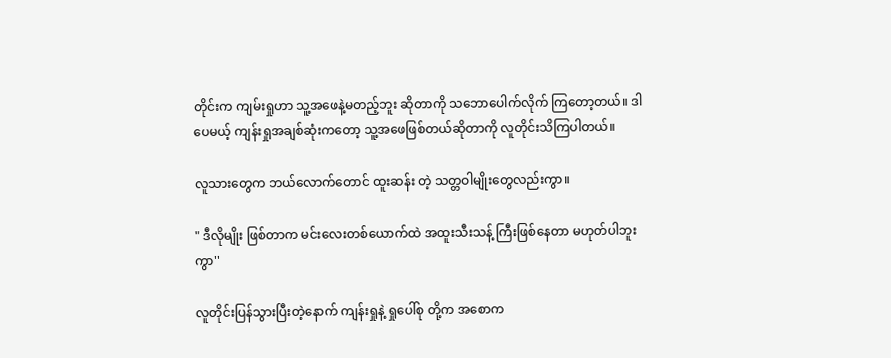တိုင်းက ကျမ်းရှုဟာ သူ့အဖေနဲ့မတည့်ဘူး ဆိုတာကို သဘောပေါက်လိုက် ကြတော့တယ်။ ဒါပေမယ့် ကျန်းရှုအချစ်ဆုံးကတော့ သူ့အဖေဖြစ်တယ်ဆိုတာကို လူတိုင်းသိကြပါတယ်။

လူသားတွေက ဘယ်လောက်တောင် ထူးဆန်း တဲ့ သတ္တဝါမျိုးတွေလည်းကွာ။

" ဒီလိုမျိုး ဖြစ်တာက မင်းလေးတစ်ယောက်ထဲ အထူးသီးသန့် ကြီးဖြစ်နေတာ မဟုတ်ပါဘူး ကွာ''

လူတိုင်းပြန်သွားပြီးတဲ့နောက် ကျန်းရှုနဲ့ ရှုပေါ်စု တို့က အစောက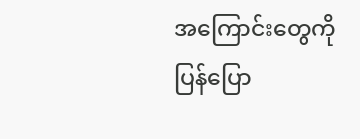အကြောင်းတွေကို ပြန်ပြော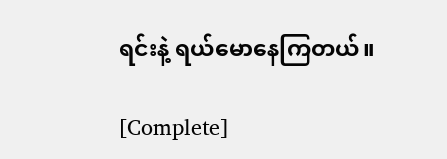ရင်းနဲ့ ရယ်မောနေကြတယ်။

[Complete]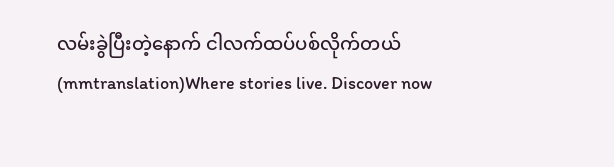လမ်းခွဲပြီးတဲ့နောက် ငါလက်ထပ်ပစ်လိုက်တယ်(mmtranslation)Where stories live. Discover now